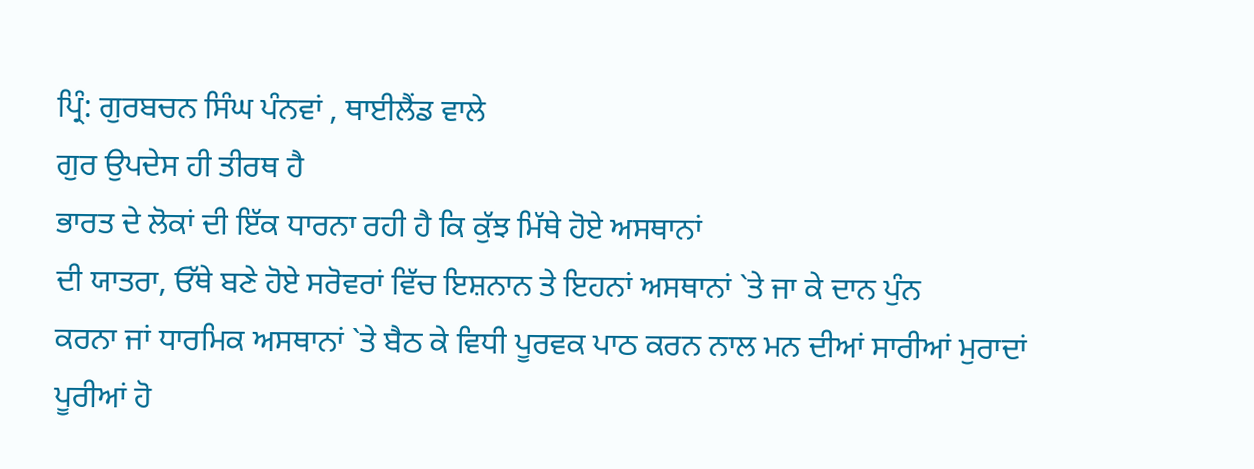ਪ੍ਰਿੰ: ਗੁਰਬਚਨ ਸਿੰਘ ਪੰਨਵਾਂ , ਥਾਈਲੈਂਡ ਵਾਲੇ
ਗੁਰ ਉਪਦੇਸ ਹੀ ਤੀਰਥ ਹੈ
ਭਾਰਤ ਦੇ ਲੋਕਾਂ ਦੀ ਇੱਕ ਧਾਰਨਾ ਰਹੀ ਹੈ ਕਿ ਕੁੱਝ ਮਿੱਥੇ ਹੋਏ ਅਸਥਾਨਾਂ
ਦੀ ਯਾਤਰਾ, ਓੱਥੇ ਬਣੇ ਹੋਏ ਸਰੋਵਰਾਂ ਵਿੱਚ ਇਸ਼ਨਾਨ ਤੇ ਇਹਨਾਂ ਅਸਥਾਨਾਂ `ਤੇ ਜਾ ਕੇ ਦਾਨ ਪੁੰਨ
ਕਰਨਾ ਜਾਂ ਧਾਰਮਿਕ ਅਸਥਾਨਾਂ `ਤੇ ਬੈਠ ਕੇ ਵਿਧੀ ਪੂਰਵਕ ਪਾਠ ਕਰਨ ਨਾਲ ਮਨ ਦੀਆਂ ਸਾਰੀਆਂ ਮੁਰਾਦਾਂ
ਪੂਰੀਆਂ ਹੋ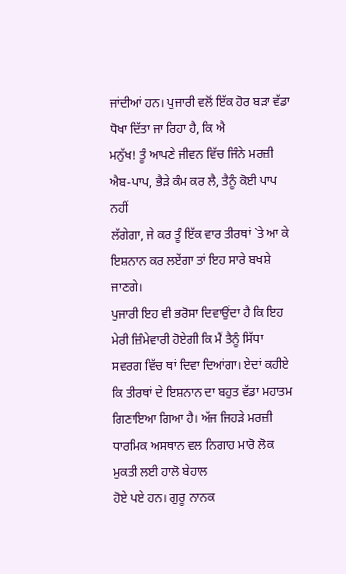ਜਾਂਦੀਆਂ ਹਨ। ਪੁਜਾਰੀ ਵਲੋਂ ਇੱਕ ਹੋਰ ਬੜਾ ਵੱਡਾ ਧੋਖਾ ਦਿੱਤਾ ਜਾ ਰਿਹਾ ਹੈ, ਕਿ ਐ
ਮਨੁੱਖ! ਤੂੰ ਆਪਣੇ ਜੀਵਨ ਵਿੱਚ ਜਿੰਨੇ ਮਰਜ਼ੀ ਐਬ-ਪਾਪ, ਭੈੜੇ ਕੰਮ ਕਰ ਲੈ, ਤੈਨੂੰ ਕੋਈ ਪਾਪ ਨਹੀਂ
ਲੱਗੇਗਾ, ਜੇ ਕਰ ਤੂੰ ਇੱਕ ਵਾਰ ਤੀਰਥਾਂ `ਤੇ ਆ ਕੇ ਇਸ਼ਨਾਨ ਕਰ ਲਏਂਗਾ ਤਾਂ ਇਹ ਸਾਰੇ ਬਖਸ਼ੇ ਜਾਣਗੇ।
ਪੁਜਾਰੀ ਇਹ ਵੀ ਭਰੋਸਾ ਦਿਵਾਉਂਦਾ ਹੈ ਕਿ ਇਹ ਮੇਰੀ ਜ਼ਿੰਮੇਵਾਰੀ ਹੋਏਗੀ ਕਿ ਮੈਂ ਤੈਨੂੰ ਸਿੱਧਾ
ਸਵਰਗ ਵਿੱਚ ਥਾਂ ਦਿਵਾ ਦਿਆਂਗਾ। ਏਦਾਂ ਕਹੀਏ ਕਿ ਤੀਰਥਾਂ ਦੇ ਇਸ਼ਨਾਨ ਦਾ ਬਹੁਤ ਵੱਡਾ ਮਹਾਤਮ
ਗਿਣਾਇਆ ਗਿਆ ਹੈ। ਅੱਜ ਜਿਹੜੇ ਮਰਜ਼ੀ ਧਾਰਮਿਕ ਅਸਥਾਨ ਵਲ ਨਿਗਾਹ ਮਾਰੋ ਲੋਕ ਮੁਕਤੀ ਲਈ ਹਾਲੋ ਬੇਹਾਲ
ਹੋਏ ਪਏ ਹਨ। ਗੁਰੂ ਨਾਨਕ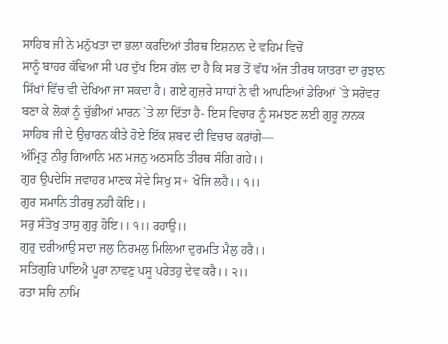ਸਾਹਿਬ ਜੀ ਨੇ ਮਨੁੱਖਤਾ ਦਾ ਭਲਾ ਕਰਦਿਆਂ ਤੀਰਥ ਇਸ਼ਨਾਨ ਦੇ ਵਹਿਮ ਵਿਚੋਂ
ਸਾਨੂੰ ਬਾਹਰ ਕੱਢਿਆ ਸੀ ਪਰ ਦੁੱਖ ਇਸ ਗੱਲ ਦਾ ਹੈ ਕਿ ਸਭ ਤੋਂ ਵੱਧ ਅੱਜ ਤੀਰਥ ਯਾਤਰਾ ਦਾ ਰੁਝਾਨ
ਸਿੱਖਾਂ ਵਿੱਚ ਵੀ ਦੇਖਿਆ ਜਾ ਸਕਦਾ ਹੈ। ਗਏ ਗੁਜ਼ਰੇ ਸਾਧਾਂ ਨੇ ਵੀ ਆਪਣਿਆਂ ਡੇਰਿਆਂ `ਤੇ ਸਰੋਵਰ
ਬਣਾ ਕੇ ਲੋਕਾਂ ਨੂੰ ਚੁੱਭੀਆਂ ਮਾਰਨ `ਤੇ ਲਾ ਦਿੱਤਾ ਹੈ- ਇਸ ਵਿਚਾਰ ਨੂੰ ਸਮਝਣ ਲਈ ਗੁਰੂ ਨਾਨਕ
ਸਾਹਿਬ ਜੀ ਦੇ ਉਚਾਰਨ ਕੀਤੇ ਹੋਏ ਇੱਕ ਸ਼ਬਦ ਦੀ ਵਿਚਾਰ ਕਰਾਂਗੇ—
ਅੰਮ੍ਰਿਤੁ ਨੀਰੁ ਗਿਆਨਿ ਮਨ ਮਜਨੁ ਅਠਸਠਿ ਤੀਰਥ ਸੰਗਿ ਗਹੇ।।
ਗੁਰ ਉਪਦੇਸਿ ਜਵਾਹਰ ਮਾਣਕ ਸੇਵੇ ਸਿਖੁ ਸ+ ਖੋਜਿ ਲਹੈ।। ੧।।
ਗੁਰ ਸਮਾਨਿ ਤੀਰਥੁ ਨਹੀ ਕੋਇ।।
ਸਰੁ ਸੰਤੋਖੁ ਤਾਸੁ ਗੁਰੁ ਹੋਇ।। ੧।। ਰਹਾਉ।।
ਗੁਰੁ ਦਰੀਆਉ ਸਦਾ ਜਲੁ ਨਿਰਮਲੁ ਮਿਲਿਆ ਦੁਰਮਤਿ ਮੈਲੁ ਹਰੈ।।
ਸਤਿਗੁਰਿ ਪਾਇਐ ਪੂਰਾ ਨਾਵਣੁ ਪਸੂ ਪਰੇਤਹੁ ਦੇਵ ਕਰੈ।। ੨।।
ਰਤਾ ਸਚਿ ਨਾਮਿ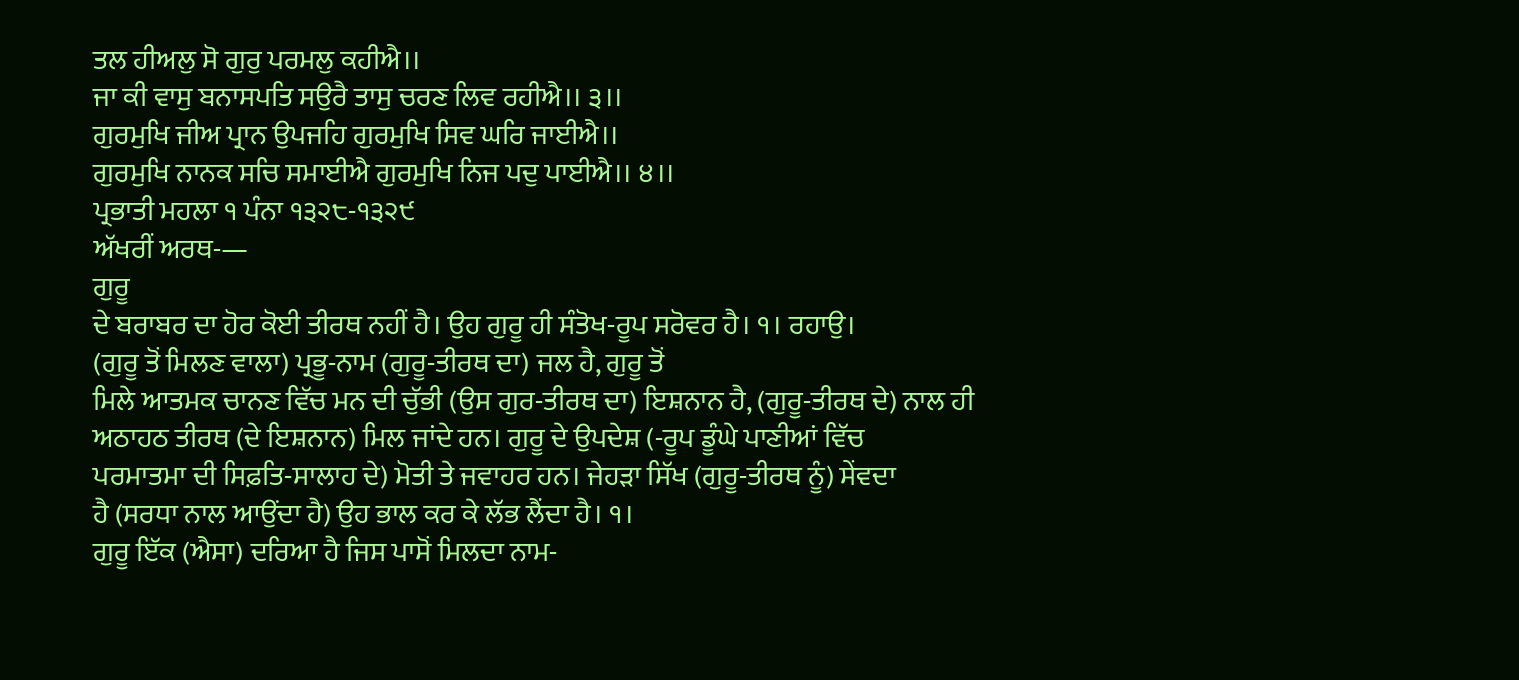ਤਲ ਹੀਅਲੁ ਸੋ ਗੁਰੁ ਪਰਮਲੁ ਕਹੀਐ।।
ਜਾ ਕੀ ਵਾਸੁ ਬਨਾਸਪਤਿ ਸਉਰੈ ਤਾਸੁ ਚਰਣ ਲਿਵ ਰਹੀਐ।। ੩।।
ਗੁਰਮੁਖਿ ਜੀਅ ਪ੍ਰਾਨ ਉਪਜਹਿ ਗੁਰਮੁਖਿ ਸਿਵ ਘਰਿ ਜਾਈਐ।।
ਗੁਰਮੁਖਿ ਨਾਨਕ ਸਚਿ ਸਮਾਈਐ ਗੁਰਮੁਖਿ ਨਿਜ ਪਦੁ ਪਾਈਐ।। ੪।।
ਪ੍ਰਭਾਤੀ ਮਹਲਾ ੧ ਪੰਨਾ ੧੩੨੮-੧੩੨੯
ਅੱਖਰੀਂ ਅਰਥ-—
ਗੁਰੂ
ਦੇ ਬਰਾਬਰ ਦਾ ਹੋਰ ਕੋਈ ਤੀਰਥ ਨਹੀਂ ਹੈ। ਉਹ ਗੁਰੂ ਹੀ ਸੰਤੋਖ-ਰੂਪ ਸਰੋਵਰ ਹੈ। ੧। ਰਹਾਉ।
(ਗੁਰੂ ਤੋਂ ਮਿਲਣ ਵਾਲਾ) ਪ੍ਰਭੂ-ਨਾਮ (ਗੁਰੂ-ਤੀਰਥ ਦਾ) ਜਲ ਹੈ, ਗੁਰੂ ਤੋਂ
ਮਿਲੇ ਆਤਮਕ ਚਾਨਣ ਵਿੱਚ ਮਨ ਦੀ ਚੁੱਭੀ (ਉਸ ਗੁਰ-ਤੀਰਥ ਦਾ) ਇਸ਼ਨਾਨ ਹੈ, (ਗੁਰੂ-ਤੀਰਥ ਦੇ) ਨਾਲ ਹੀ
ਅਠਾਹਠ ਤੀਰਥ (ਦੇ ਇਸ਼ਨਾਨ) ਮਿਲ ਜਾਂਦੇ ਹਨ। ਗੁਰੂ ਦੇ ਉਪਦੇਸ਼ (-ਰੂਪ ਡੂੰਘੇ ਪਾਣੀਆਂ ਵਿੱਚ
ਪਰਮਾਤਮਾ ਦੀ ਸਿਫ਼ਤਿ-ਸਾਲਾਹ ਦੇ) ਮੋਤੀ ਤੇ ਜਵਾਹਰ ਹਨ। ਜੇਹੜਾ ਸਿੱਖ (ਗੁਰੂ-ਤੀਰਥ ਨੂੰ) ਸੇਂਵਦਾ
ਹੈ (ਸਰਧਾ ਨਾਲ ਆਉਂਦਾ ਹੈ) ਉਹ ਭਾਲ ਕਰ ਕੇ ਲੱਭ ਲੈਂਦਾ ਹੈ। ੧।
ਗੁਰੂ ਇੱਕ (ਐਸਾ) ਦਰਿਆ ਹੈ ਜਿਸ ਪਾਸੋਂ ਮਿਲਦਾ ਨਾਮ-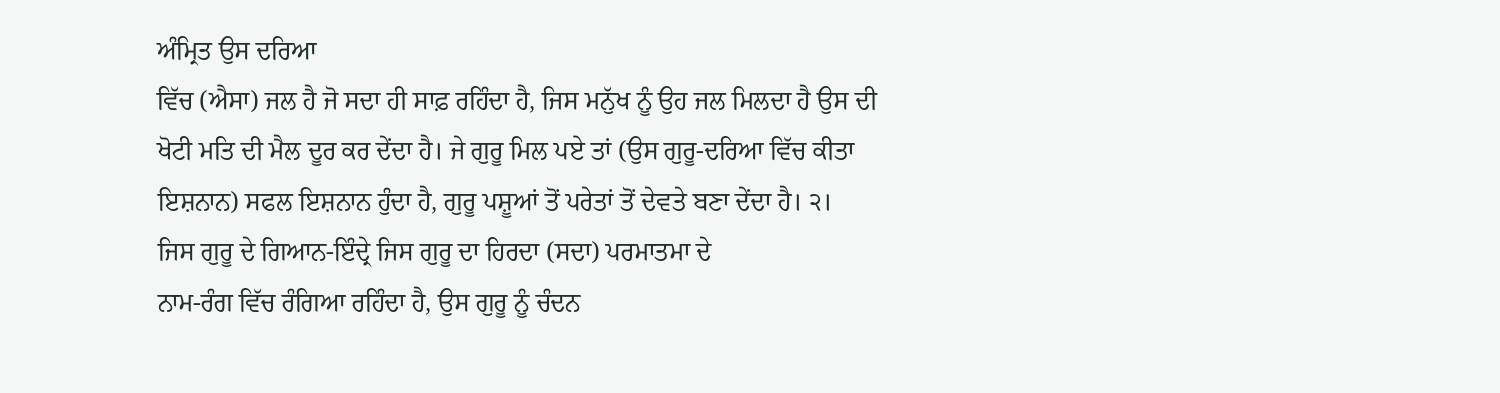ਅੰਮ੍ਰਿਤ ਉਸ ਦਰਿਆ
ਵਿੱਚ (ਐਸਾ) ਜਲ ਹੈ ਜੋ ਸਦਾ ਹੀ ਸਾਫ਼ ਰਹਿੰਦਾ ਹੈ, ਜਿਸ ਮਨੁੱਖ ਨੂੰ ਉਹ ਜਲ ਮਿਲਦਾ ਹੈ ਉਸ ਦੀ
ਖੋਟੀ ਮਤਿ ਦੀ ਮੈਲ ਦੂਰ ਕਰ ਦੇਂਦਾ ਹੈ। ਜੇ ਗੁਰੂ ਮਿਲ ਪਏ ਤਾਂ (ਉਸ ਗੁਰੂ-ਦਰਿਆ ਵਿੱਚ ਕੀਤਾ
ਇਸ਼ਨਾਨ) ਸਫਲ ਇਸ਼ਨਾਨ ਹੁੰਦਾ ਹੈ, ਗੁਰੂ ਪਸ਼ੂਆਂ ਤੋਂ ਪਰੇਤਾਂ ਤੋਂ ਦੇਵਤੇ ਬਣਾ ਦੇਂਦਾ ਹੈ। ੨।
ਜਿਸ ਗੁਰੂ ਦੇ ਗਿਆਨ-ਇੰਦ੍ਰੇ ਜਿਸ ਗੁਰੂ ਦਾ ਹਿਰਦਾ (ਸਦਾ) ਪਰਮਾਤਮਾ ਦੇ
ਨਾਮ-ਰੰਗ ਵਿੱਚ ਰੰਗਿਆ ਰਹਿੰਦਾ ਹੈ, ਉਸ ਗੁਰੂ ਨੂੰ ਚੰਦਨ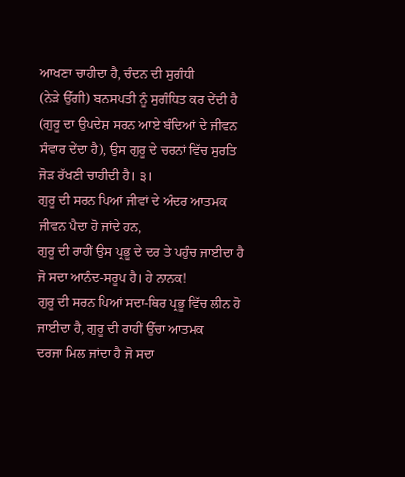ਆਖਣਾ ਚਾਹੀਦਾ ਹੈ, ਚੰਦਨ ਦੀ ਸੁਗੰਧੀ
(ਨੇੜੇ ਉੱਗੀ) ਬਨਸਪਤੀ ਨੂੰ ਸੁਗੰਧਿਤ ਕਰ ਦੇਂਦੀ ਹੈ (ਗੁਰੂ ਦਾ ਉਪਦੇਸ਼ ਸਰਨ ਆਏ ਬੰਦਿਆਂ ਦੇ ਜੀਵਨ
ਸੰਵਾਰ ਦੇਂਦਾ ਹੈ), ਉਸ ਗੁਰੂ ਦੇ ਚਰਨਾਂ ਵਿੱਚ ਸੁਰਤਿ ਜੋੜ ਰੱਖਣੀ ਚਾਹੀਦੀ ਹੈ। ੩।
ਗੁਰੂ ਦੀ ਸਰਨ ਪਿਆਂ ਜੀਵਾਂ ਦੇ ਅੰਦਰ ਆਤਮਕ ਜੀਵਨ ਪੈਦਾ ਹੋ ਜਾਂਦੇ ਹਨ,
ਗੁਰੂ ਦੀ ਰਾਹੀਂ ਉਸ ਪ੍ਰਭੂ ਦੇ ਦਰ ਤੇ ਪਹੁੰਚ ਜਾਈਦਾ ਹੈ ਜੋ ਸਦਾ ਆਨੰਦ-ਸਰੂਪ ਹੈ। ਹੇ ਨਾਨਕ!
ਗੁਰੂ ਦੀ ਸਰਨ ਪਿਆਂ ਸਦਾ-ਥਿਰ ਪ੍ਰਭੂ ਵਿੱਚ ਲੀਨ ਹੋ ਜਾਈਦਾ ਹੈ, ਗੁਰੂ ਦੀ ਰਾਹੀਂ ਉੱਚਾ ਆਤਮਕ
ਦਰਜਾ ਮਿਲ ਜਾਂਦਾ ਹੈ ਜੋ ਸਦਾ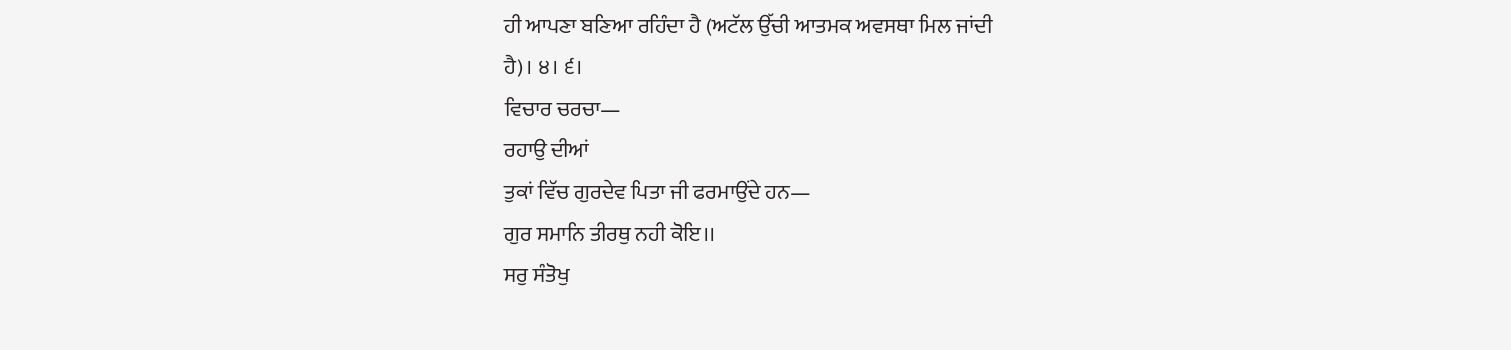ਹੀ ਆਪਣਾ ਬਣਿਆ ਰਹਿੰਦਾ ਹੈ (ਅਟੱਲ ਉੱਚੀ ਆਤਮਕ ਅਵਸਥਾ ਮਿਲ ਜਾਂਦੀ
ਹੈ)। ੪। ੬।
ਵਿਚਾਰ ਚਰਚਾ—
ਰਹਾਉ ਦੀਆਂ
ਤੁਕਾਂ ਵਿੱਚ ਗੁਰਦੇਵ ਪਿਤਾ ਜੀ ਫਰਮਾਉਂਦੇ ਹਨ—
ਗੁਰ ਸਮਾਨਿ ਤੀਰਥੁ ਨਹੀ ਕੋਇ।।
ਸਰੁ ਸੰਤੋਖੁ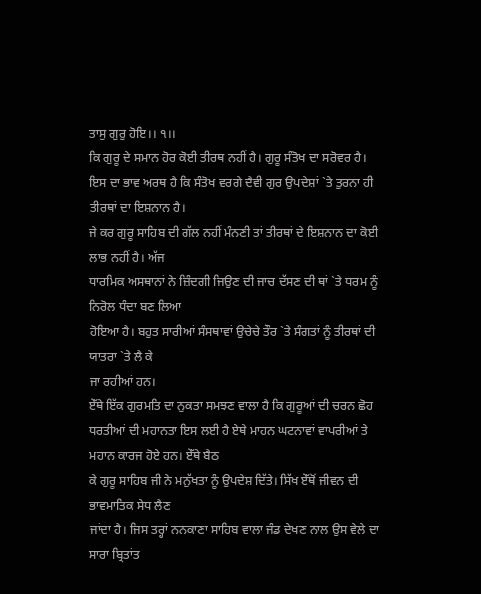ਤਾਸੁ ਗੁਰੁ ਹੋਇ।। ੧।।
ਕਿ ਗੁਰੂ ਦੇ ਸਮਾਨ ਹੋਰ ਕੋਈ ਤੀਰਥ ਨਹੀਂ ਹੈ। ਗੁਰੂ ਸੰਤੋਖ ਦਾ ਸਰੋਵਰ ਹੈ।
ਇਸ ਦਾ ਭਾਵ ਅਰਥ ਹੈ ਕਿ ਸੰਤੋਖ ਵਰਗੇ ਦੈਵੀ ਗੁਰ ਉਪਦੇਸ਼ਾਂ `ਤੇ ਤੁਰਨਾ ਹੀ ਤੀਰਥਾਂ ਦਾ ਇਸ਼ਨਾਨ ਹੈ।
ਜੇ ਕਰ ਗੁਰੂ ਸਾਹਿਬ ਦੀ ਗੱਲ ਨਹੀਂ ਮੰਨਣੀ ਤਾਂ ਤੀਰਥਾਂ ਦੇ ਇਸ਼ਨਾਨ ਦਾ ਕੋਈ ਲਾਭ ਨਹੀਂ ਹੈ। ਅੱਜ
ਧਾਰਮਿਕ ਅਸਥਾਨਾਂ ਨੇ ਜ਼ਿੰਦਗੀ ਜਿਉਣ ਦੀ ਜਾਚ ਦੱਸਣ ਦੀ ਥਾਂ `ਤੇ ਧਰਮ ਨੂੰ ਨਿਰੋਲ ਧੰਦਾ ਬਣ ਲਿਆ
ਹੋਇਆ ਹੈ। ਬਹੁਤ ਸਾਰੀਆਂ ਸੰਸਥਾਵਾਂ ਉਚੇਚੇ ਤੌਰ `ਤੇ ਸੰਗਤਾਂ ਨੂੰ ਤੀਰਥਾਂ ਦੀ ਯਾਤਰਾ `ਤੇ ਲੈ ਕੇ
ਜਾ ਰਹੀਆਂ ਹਨ।
ਏੱਥੇ ਇੱਕ ਗੁਰਮਤਿ ਦਾ ਨੁਕਤਾ ਸਮਝਣ ਵਾਲਾ ਹੈ ਕਿ ਗੁਰੂਆਂ ਦੀ ਚਰਨ ਛੋਹ
ਧਰਤੀਆਂ ਦੀ ਮਹਾਨਤਾ ਇਸ ਲਈ ਹੈ ਏਥੇ ਮਾਹਨ ਘਟਨਾਵਾਂ ਵਾਪਰੀਆਂ ਤੇ ਮਹਾਨ ਕਾਰਜ ਹੋਏ ਹਨ। ਏੱਥੇ ਬੈਠ
ਕੇ ਗੁਰੂ ਸਾਹਿਬ ਜੀ ਨੇ ਮਨੁੱਖਤਾ ਨੂੰ ਉਪਦੇਸ਼ ਦਿੱਤੇ। ਸਿੱਖ ਏੱਥੋਂ ਜੀਵਨ ਦੀ ਭਾਵਮਾਤਿਕ ਸੇਧ ਲੈਣ
ਜਾਂਦਾ ਹੈ। ਜਿਸ ਤਰ੍ਹਾਂ ਨਨਕਾਣਾ ਸਾਹਿਬ ਵਾਲਾ ਜੰਡ ਦੇਖਣ ਨਾਲ ਉਸ ਵੇਲੇ ਦਾ ਸਾਰਾ ਬ੍ਰਿਤਾਂਤ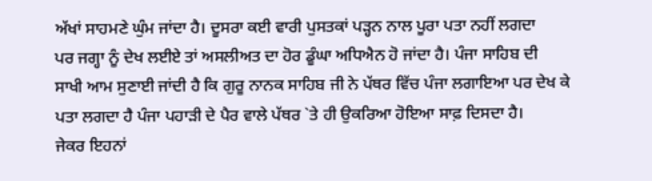ਅੱਖਾਂ ਸਾਹਮਣੇ ਘੁੰਮ ਜਾਂਦਾ ਹੈ। ਦੂਸਰਾ ਕਈ ਵਾਰੀ ਪੁਸਤਕਾਂ ਪੜ੍ਹਨ ਨਾਲ ਪੂਰਾ ਪਤਾ ਨਹੀਂ ਲਗਦਾ
ਪਰ ਜਗ੍ਹਾ ਨੂੰ ਦੇਖ ਲਈਏ ਤਾਂ ਅਸਲੀਅਤ ਦਾ ਹੋਰ ਡੂੰਘਾ ਅਧਿਐਨ ਹੋ ਜਾਂਦਾ ਹੈ। ਪੰਜਾ ਸਾਹਿਬ ਦੀ
ਸਾਖੀ ਆਮ ਸੁਣਾਈ ਜਾਂਦੀ ਹੈ ਕਿ ਗੁਰੂ ਨਾਨਕ ਸਾਹਿਬ ਜੀ ਨੇ ਪੱਥਰ ਵਿੱਚ ਪੰਜਾ ਲਗਾਇਆ ਪਰ ਦੇਖ ਕੇ
ਪਤਾ ਲਗਦਾ ਹੈ ਪੰਜਾ ਪਹਾੜੀ ਦੇ ਪੈਰ ਵਾਲੇ ਪੱਥਰ `ਤੇ ਹੀ ਉਕਰਿਆ ਹੋਇਆ ਸਾਫ਼ ਦਿਸਦਾ ਹੈ।
ਜੇਕਰ ਇਹਨਾਂ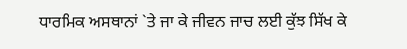ਧਾਰਮਿਕ ਅਸਥਾਨਾਂ `ਤੇ ਜਾ ਕੇ ਜੀਵਨ ਜਾਚ ਲਈ ਕੁੱਝ ਸਿੱਖ ਕੇ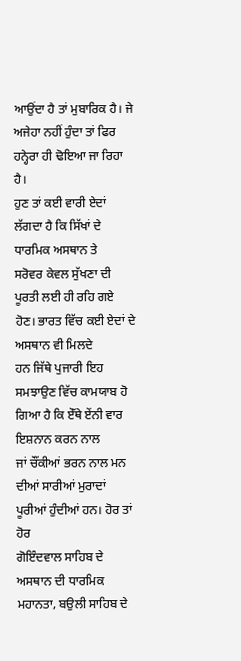ਆਉਂਦਾ ਹੈ ਤਾਂ ਮੁਬਾਰਿਕ ਹੈ। ਜੇ ਅਜੇਹਾ ਨਹੀਂ ਹੁੰਦਾ ਤਾਂ ਫਿਰ ਹਨ੍ਹੇਰਾ ਹੀ ਢੋਇਆ ਜਾ ਰਿਹਾ ਹੈ।
ਹੁਣ ਤਾਂ ਕਈ ਵਾਰੀ ਏਦਾਂ ਲੱਗਦਾ ਹੈ ਕਿ ਸਿੱਖਾਂ ਦੇ ਧਾਰਮਿਕ ਅਸਥਾਨ ਤੇ
ਸਰੋਵਰ ਕੇਵਲ ਸੁੱਖਣਾ ਦੀ ਪੂਰਤੀ ਲਈ ਹੀ ਰਹਿ ਗਏ ਹੋਣ। ਭਾਰਤ ਵਿੱਚ ਕਈ ਏਦਾਂ ਦੇ ਅਸਥਾਨ ਵੀ ਮਿਲਦੇ
ਹਨ ਜਿੱਥੇ ਪੁਜਾਰੀ ਇਹ ਸਮਝਾਉਣ ਵਿੱਚ ਕਾਮਯਾਬ ਹੋ ਗਿਆ ਹੈ ਕਿ ਏੱਥੇ ਏਂਨੀ ਵਾਰ ਇਸ਼ਨਾਨ ਕਰਨ ਨਾਲ
ਜਾਂ ਚੌਂਕੀਆਂ ਭਰਨ ਨਾਲ ਮਨ ਦੀਆਂ ਸਾਰੀਆਂ ਮੁਰਾਦਾਂ ਪੂਰੀਆਂ ਹੁੰਦੀਆਂ ਹਨ। ਹੋਰ ਤਾਂ ਹੋਰ
ਗੋਇੰਦਵਾਲ ਸਾਹਿਬ ਦੇ ਅਸਥਾਨ ਦੀ ਧਾਰਮਿਕ ਮਹਾਨਤਾ, ਬਉਲੀ ਸਾਹਿਬ ਦੇ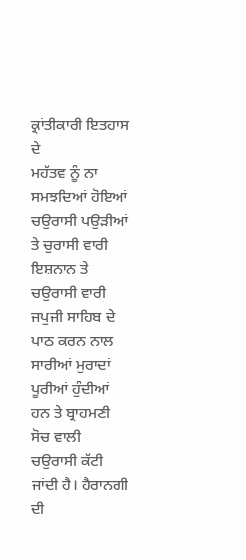ਕ੍ਰਾਂਤੀਕਾਰੀ ਇਤਹਾਸ ਦੇ
ਮਹੱਤਵ ਨੂੰ ਨਾ ਸਮਝਦਿਆਂ ਹੋਇਆਂ ਚਉਰਾਸੀ ਪਉੜੀਆਂ ਤੇ ਚੁਰਾਸੀ ਵਾਰੀ ਇਸ਼ਨਾਨ ਤੇ ਚਉਰਾਸੀ ਵਾਰੀ
ਜਪੁਜੀ ਸਾਹਿਬ ਦੇ ਪਾਠ ਕਰਨ ਨਾਲ ਸਾਰੀਆਂ ਮੁਰਾਦਾਂ ਪੂਰੀਆਂ ਹੁੰਦੀਆਂ ਹਨ ਤੇ ਬ੍ਰਾਹਮਣੀ ਸੋਚ ਵਾਲੀ
ਚਉਰਾਸੀ ਕੱਟੀ ਜਾਂਦੀ ਹੈ। ਹੈਰਾਨਗੀ ਦੀ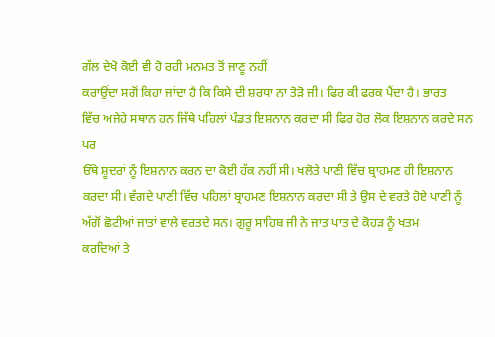ਗੱਲ ਦੇਖੋ ਕੋਈ ਵੀ ਹੋ ਰਹੀ ਮਨਮਤ ਤੋਂ ਜਾਣੂ ਨਹੀਂ
ਕਰਾਉਂਦਾ ਸਗੋਂ ਕਿਹਾ ਜਾਂਦਾ ਹੈ ਕਿ ਕਿਸੇ ਦੀ ਸ਼ਰਧਾ ਨਾ ਤੋੜੋ ਜੀ। ਫਿਰ ਕੀ ਫਰਕ ਪੈਂਦਾ ਹੈ। ਭਾਰਤ
ਵਿੱਚ ਅਜੇਹੇ ਸਥਾਨ ਹਨ ਜਿੱਥੇ ਪਹਿਲਾਂ ਪੰਡਤ ਇਸ਼ਨਾਨ ਕਰਦਾ ਸੀ ਫਿਰ ਹੋਰ ਲੋਕ ਇਸ਼ਨਾਨ ਕਰਦੇ ਸਨ ਪਰ
ਓੱਥੇ ਸ਼ੂਦਰਾਂ ਨੂੰ ਇਸ਼ਨਾਨ ਕਰਨ ਦਾ ਕੋਈ ਹੱਕ ਨਹੀਂ ਸੀ। ਖਲੋਤੇ ਪਾਣੀ ਵਿੱਚ ਬ੍ਰਾਹਮਣ ਹੀ ਇਸ਼ਨਾਨ
ਕਰਦਾ ਸੀ। ਵੱਗਦੇ ਪਾਣੀ ਵਿੱਚ ਪਹਿਲਾਂ ਬ੍ਰਾਹਮਣ ਇਸ਼ਨਾਨ ਕਰਦਾ ਸੀ ਤੇ ਉਸ ਦੇ ਵਰਤੇ ਹੋਏ ਪਾਣੀ ਨੂੰ
ਅੱਗੋਂ ਛੋਟੀਆਂ ਜਾਤਾਂ ਵਾਲੇ ਵਰਤਦੇ ਸਨ। ਗੁਰੂ ਸਾਹਿਬ ਜੀ ਨੇ ਜਾਤ ਪਾਤ ਦੇ ਕੋਹੜ ਨੂੰ ਖਤਮ
ਕਰਦਿਆਂ ਤੇ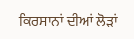ਕਿਰਸਾਨਾਂ ਦੀਆਂ ਲੋੜਾਂ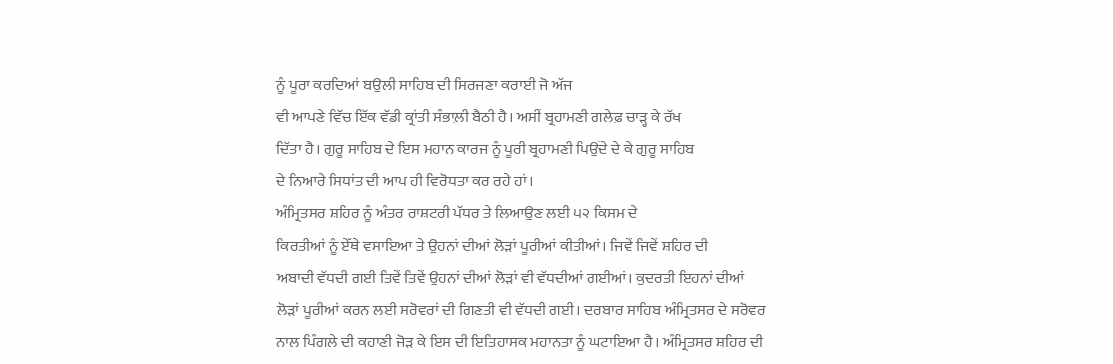ਨੂੰ ਪੂਰਾ ਕਰਦਿਆਂ ਬਉਲੀ ਸਾਹਿਬ ਦੀ ਸਿਰਜਣਾ ਕਰਾਈ ਜੋ ਅੱਜ
ਵੀ ਆਪਣੇ ਵਿੱਚ ਇੱਕ ਵੱਡੀ ਕ੍ਰਾਂਤੀ ਸੰਭਾਲ਼ੀ ਬੈਠੀ ਹੈ। ਅਸੀਂ ਬ੍ਰਹਾਮਣੀ ਗਲੇਫ਼ ਚਾੜ੍ਹ ਕੇ ਰੱਖ
ਦਿੱਤਾ ਹੈ। ਗੁਰੂ ਸਾਹਿਬ ਦੇ ਇਸ ਮਹਾਨ ਕਾਰਜ ਨੂੰ ਪੂਰੀ ਬ੍ਰਹਾਮਣੀ ਪਿਉਂਦੇ ਦੇ ਕੇ ਗੁਰੂ ਸਾਹਿਬ
ਦੇ ਨਿਆਰੇ ਸਿਧਾਂਤ ਦੀ ਆਪ ਹੀ ਵਿਰੋਧਤਾ ਕਰ ਰਹੇ ਹਾਂ।
ਅੰਮ੍ਰਿਤਸਰ ਸ਼ਹਿਰ ਨੂੰ ਅੰਤਰ ਰਾਸ਼ਟਰੀ ਪੱਧਰ ਤੇ ਲਿਆਉਣ ਲਈ ੫੨ ਕਿਸਮ ਦੇ
ਕਿਰਤੀਆਂ ਨੂੰ ਏੱਥੇ ਵਸਾਇਆ ਤੇ ਉਹਨਾਂ ਦੀਆਂ ਲੋੜਾਂ ਪੂਰੀਆਂ ਕੀਤੀਆਂ। ਜਿਵੇਂ ਜਿਵੇਂ ਸ਼ਹਿਰ ਦੀ
ਅਬਾਦੀ ਵੱਧਦੀ ਗਈ ਤਿਵੇਂ ਤਿਵੇਂ ਉਹਨਾਂ ਦੀਆਂ ਲੋੜਾਂ ਵੀ ਵੱਧਦੀਆਂ ਗਈਆਂ। ਕੁਦਰਤੀ ਇਹਨਾਂ ਦੀਆਂ
ਲੋੜਾਂ ਪੂਰੀਆਂ ਕਰਨ ਲਈ ਸਰੋਵਰਾਂ ਦੀ ਗਿਣਤੀ ਵੀ ਵੱਧਦੀ ਗਈ। ਦਰਬਾਰ ਸਾਹਿਬ ਅੰਮ੍ਰਿਤਸਰ ਦੇ ਸਰੋਵਰ
ਨਾਲ ਪਿੰਗਲੇ ਦੀ ਕਹਾਣੀ ਜੋੜ ਕੇ ਇਸ ਦੀ ਇਤਿਹਾਸਕ ਮਹਾਨਤਾ ਨੂੰ ਘਟਾਇਆ ਹੈ। ਅੰਮ੍ਰਿਤਸਰ ਸ਼ਹਿਰ ਦੀ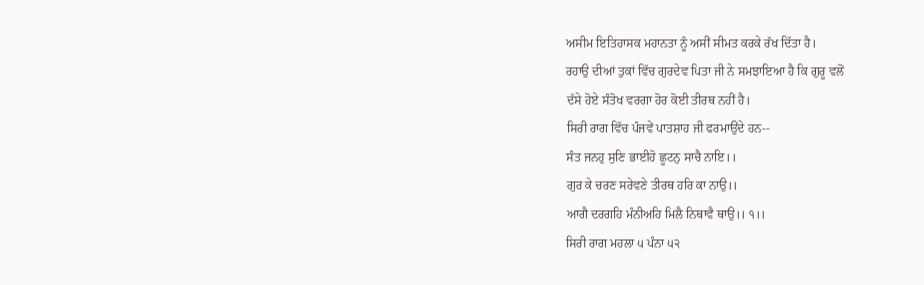ਅਸੀਮ ਇਤਿਹਾਸਕ ਮਹਾਨਤਾ ਨੂੰ ਅਸੀਂ ਸੀਮਤ ਕਰਕੇ ਰੱਖ ਦਿੱਤਾ ਹੈ।
ਰਹਾਉ ਦੀਆਂ ਤੁਕਾਂ ਵਿੱਚ ਗੁਰਦੇਵ ਪਿਤਾ ਜੀ ਨੇ ਸਮਝਾਇਆ ਹੈ ਕਿ ਗੁਰੂ ਵਲੋਂ
ਦੱਸੇ ਹੋਏ ਸੰਤੋਖ ਵਰਗਾ ਹੋਰ ਕੋਈ ਤੀਰਥ ਨਹੀਂ ਹੈ।
ਸਿਰੀ ਰਾਗ ਵਿੱਚ ਪੰਜਵੇਂ ਪਾਤਸ਼ਾਹ ਜੀ ਫਰਮਾਉਂਦੇ ਹਨ--
ਸੰਤ ਜਨਹੁ ਸੁਣਿ ਭਾਈਹੋ ਛੂਟਨੁ ਸਾਚੈ ਨਾਇ।।
ਗੁਰ ਕੇ ਚਰਣ ਸਰੇਵਣੇ ਤੀਰਥ ਹਰਿ ਕਾ ਨਾਉ।।
ਆਗੈ ਦਰਗਹਿ ਮੰਨੀਅਹਿ ਮਿਲੈ ਨਿਥਾਵੈ ਥਾਉ।। ੧।।
ਸਿਰੀ ਰਾਗ ਮਹਲਾ ੫ ਪੰਨਾ ੫੨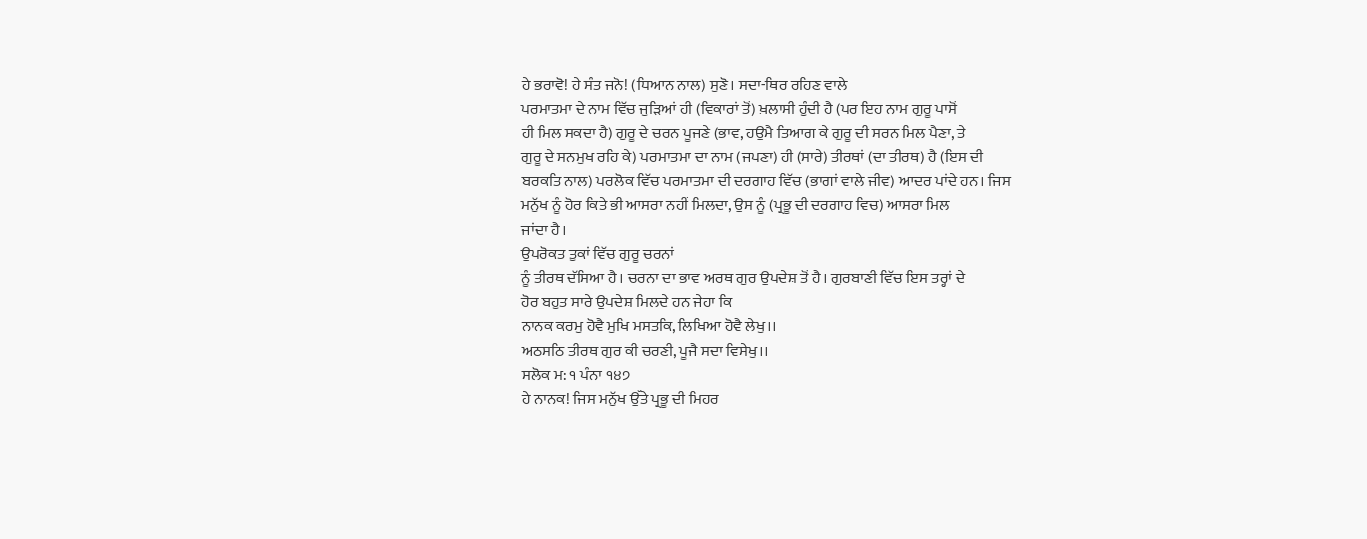ਹੇ ਭਰਾਵੋ! ਹੇ ਸੰਤ ਜਨੋ! (ਧਿਆਨ ਨਾਲ) ਸੁਣੋ। ਸਦਾ-ਥਿਰ ਰਹਿਣ ਵਾਲੇ
ਪਰਮਾਤਮਾ ਦੇ ਨਾਮ ਵਿੱਚ ਜੁੜਿਆਂ ਹੀ (ਵਿਕਾਰਾਂ ਤੋਂ) ਖ਼ਲਾਸੀ ਹੁੰਦੀ ਹੈ (ਪਰ ਇਹ ਨਾਮ ਗੁਰੂ ਪਾਸੋਂ
ਹੀ ਮਿਲ ਸਕਦਾ ਹੈ) ਗੁਰੂ ਦੇ ਚਰਨ ਪੂਜਣੇ (ਭਾਵ, ਹਉਮੈ ਤਿਆਗ ਕੇ ਗੁਰੂ ਦੀ ਸਰਨ ਮਿਲ ਪੈਣਾ, ਤੇ
ਗੁਰੂ ਦੇ ਸਨਮੁਖ ਰਹਿ ਕੇ) ਪਰਮਾਤਮਾ ਦਾ ਨਾਮ (ਜਪਣਾ) ਹੀ (ਸਾਰੇ) ਤੀਰਥਾਂ (ਦਾ ਤੀਰਥ) ਹੈ (ਇਸ ਦੀ
ਬਰਕਤਿ ਨਾਲ) ਪਰਲੋਕ ਵਿੱਚ ਪਰਮਾਤਮਾ ਦੀ ਦਰਗਾਹ ਵਿੱਚ (ਭਾਗਾਂ ਵਾਲੇ ਜੀਵ) ਆਦਰ ਪਾਂਦੇ ਹਨ। ਜਿਸ
ਮਨੁੱਖ ਨੂੰ ਹੋਰ ਕਿਤੇ ਭੀ ਆਸਰਾ ਨਹੀਂ ਮਿਲਦਾ, ਉਸ ਨੂੰ (ਪ੍ਰਭੂ ਦੀ ਦਰਗਾਹ ਵਿਚ) ਆਸਰਾ ਮਿਲ
ਜਾਂਦਾ ਹੈ।
ਉਪਰੋਕਤ ਤੁਕਾਂ ਵਿੱਚ ਗੁਰੂ ਚਰਨਾਂ
ਨੂੰ ਤੀਰਥ ਦੱਸਿਆ ਹੈ। ਚਰਨਾ ਦਾ ਭਾਵ ਅਰਥ ਗੁਰ ਉਪਦੇਸ਼ ਤੋਂ ਹੈ। ਗੁਰਬਾਣੀ ਵਿੱਚ ਇਸ ਤਰ੍ਹਾਂ ਦੇ
ਹੋਰ ਬਹੁਤ ਸਾਰੇ ਉਪਦੇਸ਼ ਮਿਲਦੇ ਹਨ ਜੇਹਾ ਕਿ
ਨਾਨਕ ਕਰਮੁ ਹੋਵੈ ਮੁਖਿ ਮਸਤਕਿ, ਲਿਖਿਆ ਹੋਵੈ ਲੇਖੁ।।
ਅਠਸਠਿ ਤੀਰਥ ਗੁਰ ਕੀ ਚਰਣੀ, ਪੂਜੈ ਸਦਾ ਵਿਸੇਖੁ।।
ਸਲੋਕ ਮ: ੧ ਪੰਨਾ ੧੪੭
ਹੇ ਨਾਨਕ! ਜਿਸ ਮਨੁੱਖ ਉੱਤੇ ਪ੍ਰਭੂ ਦੀ ਮਿਹਰ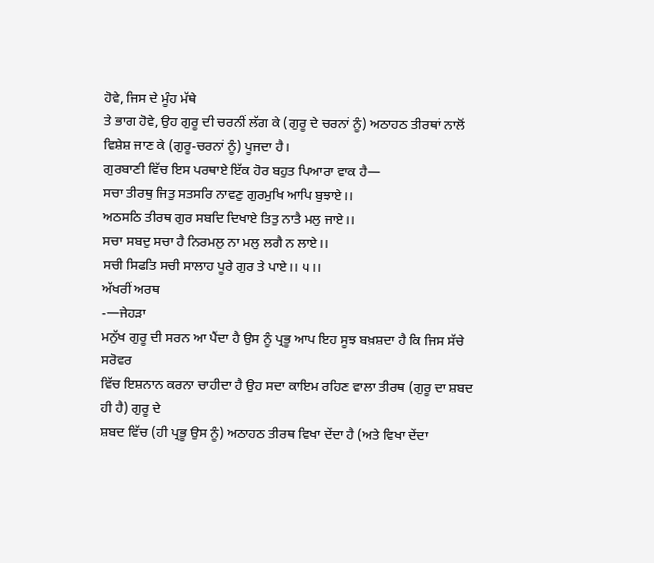ਹੋਵੇ, ਜਿਸ ਦੇ ਮੂੰਹ ਮੱਥੇ
ਤੇ ਭਾਗ ਹੋਵੇ, ਉਹ ਗੁਰੂ ਦੀ ਚਰਨੀਂ ਲੱਗ ਕੇ (ਗੁਰੂ ਦੇ ਚਰਨਾਂ ਨੂੰ) ਅਠਾਹਠ ਤੀਰਥਾਂ ਨਾਲੋਂ
ਵਿਸ਼ੇਸ਼ ਜਾਣ ਕੇ (ਗੁਰੂ-ਚਰਨਾਂ ਨੂੰ) ਪੂਜਦਾ ਹੈ।
ਗੁਰਬਾਣੀ ਵਿੱਚ ਇਸ ਪਰਥਾਏ ਇੱਕ ਹੋਰ ਬਹੁਤ ਪਿਆਰਾ ਵਾਕ ਹੈ—
ਸਚਾ ਤੀਰਥੁ ਜਿਤੁ ਸਤਸਰਿ ਨਾਵਣੁ ਗੁਰਮੁਖਿ ਆਪਿ ਬੁਝਾਏ।।
ਅਠਸਠਿ ਤੀਰਥ ਗੁਰ ਸਬਦਿ ਦਿਖਾਏ ਤਿਤੁ ਨਾਤੈ ਮਲੁ ਜਾਏ।।
ਸਚਾ ਸਬਦੁ ਸਚਾ ਹੈ ਨਿਰਮਲੁ ਨਾ ਮਲੁ ਲਗੈ ਨ ਲਾਏ।।
ਸਚੀ ਸਿਫਤਿ ਸਚੀ ਸਾਲਾਹ ਪੂਰੇ ਗੁਰ ਤੇ ਪਾਏ।। ੫।।
ਅੱਖਰੀਂ ਅਰਥ
-—ਜੇਹੜਾ
ਮਨੁੱਖ ਗੁਰੂ ਦੀ ਸਰਨ ਆ ਪੈਂਦਾ ਹੈ ਉਸ ਨੂੰ ਪ੍ਰਭੂ ਆਪ ਇਹ ਸੂਝ ਬਖ਼ਸ਼ਦਾ ਹੈ ਕਿ ਜਿਸ ਸੱਚੇ ਸਰੋਵਰ
ਵਿੱਚ ਇਸ਼ਨਾਨ ਕਰਨਾ ਚਾਹੀਦਾ ਹੈ ਉਹ ਸਦਾ ਕਾਇਮ ਰਹਿਣ ਵਾਲਾ ਤੀਰਥ (ਗੁਰੂ ਦਾ ਸ਼ਬਦ ਹੀ ਹੈ) ਗੁਰੂ ਦੇ
ਸ਼ਬਦ ਵਿੱਚ (ਹੀ ਪ੍ਰਭੂ ਉਸ ਨੂੰ) ਅਠਾਹਠ ਤੀਰਥ ਵਿਖਾ ਦੇਂਦਾ ਹੈ (ਅਤੇ ਵਿਖਾ ਦੇਂਦਾ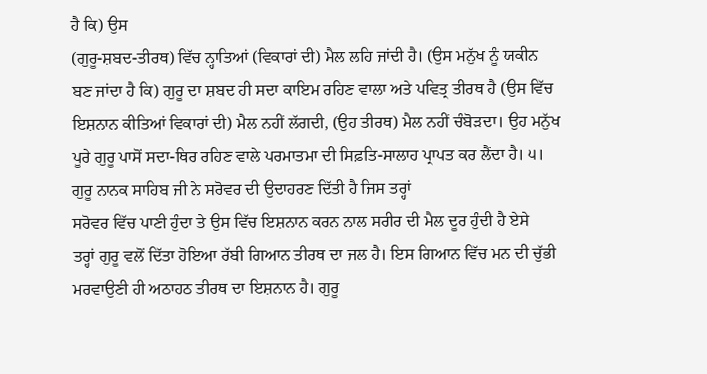ਹੈ ਕਿ) ਉਸ
(ਗੁਰੂ-ਸ਼ਬਦ-ਤੀਰਥ) ਵਿੱਚ ਨ੍ਹਾਤਿਆਂ (ਵਿਕਾਰਾਂ ਦੀ) ਮੈਲ ਲਹਿ ਜਾਂਦੀ ਹੈ। (ਉਸ ਮਨੁੱਖ ਨੂੰ ਯਕੀਨ
ਬਣ ਜਾਂਦਾ ਹੈ ਕਿ) ਗੁਰੂ ਦਾ ਸ਼ਬਦ ਹੀ ਸਦਾ ਕਾਇਮ ਰਹਿਣ ਵਾਲਾ ਅਤੇ ਪਵਿਤ੍ਰ ਤੀਰਥ ਹੈ (ਉਸ ਵਿੱਚ
ਇਸ਼ਨਾਨ ਕੀਤਿਆਂ ਵਿਕਾਰਾਂ ਦੀ) ਮੈਲ ਨਹੀਂ ਲੱਗਦੀ, (ਉਹ ਤੀਰਥ) ਮੈਲ ਨਹੀਂ ਚੰਬੋੜਦਾ। ਉਹ ਮਨੁੱਖ
ਪੂਰੇ ਗੁਰੂ ਪਾਸੋਂ ਸਦਾ-ਥਿਰ ਰਹਿਣ ਵਾਲੇ ਪਰਮਾਤਮਾ ਦੀ ਸਿਫ਼ਤਿ-ਸਾਲਾਹ ਪ੍ਰਾਪਤ ਕਰ ਲੈਂਦਾ ਹੈ। ੫।
ਗੁਰੂ ਨਾਨਕ ਸਾਹਿਬ ਜੀ ਨੇ ਸਰੋਵਰ ਦੀ ਉਦਾਹਰਣ ਦਿੱਤੀ ਹੈ ਜਿਸ ਤਰ੍ਹਾਂ
ਸਰੋਵਰ ਵਿੱਚ ਪਾਣੀ ਹੁੰਦਾ ਤੇ ਉਸ ਵਿੱਚ ਇਸ਼ਨਾਨ ਕਰਨ ਨਾਲ ਸਰੀਰ ਦੀ ਮੈਲ ਦੂਰ ਹੁੰਦੀ ਹੈ ਏਸੇ
ਤਰ੍ਹਾਂ ਗੁਰੂ ਵਲੋਂ ਦਿੱਤਾ ਹੋਇਆ ਰੱਬੀ ਗਿਆਨ ਤੀਰਥ ਦਾ ਜਲ ਹੈ। ਇਸ ਗਿਆਨ ਵਿੱਚ ਮਨ ਦੀ ਚੁੱਭੀ
ਮਰਵਾਉਣੀ ਹੀ ਅਠਾਹਠ ਤੀਰਥ ਦਾ ਇਸ਼ਨਾਨ ਹੈ। ਗੁਰੂ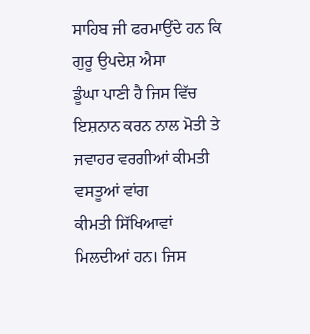ਸਾਹਿਬ ਜੀ ਫਰਮਾਉਂਦੇ ਹਨ ਕਿ ਗੁਰੂ ਉਪਦੇਸ਼ ਐਸਾ
ਡੂੰਘਾ ਪਾਣੀ ਹੈ ਜਿਸ ਵਿੱਚ ਇਸ਼ਨਾਨ ਕਰਨ ਨਾਲ ਮੋਤੀ ਤੇ ਜਵਾਹਰ ਵਰਗੀਆਂ ਕੀਮਤੀ ਵਸਤੂਆਂ ਵਾਂਗ
ਕੀਮਤੀ ਸਿੱਖਿਆਵਾਂ ਮਿਲਦੀਆਂ ਹਨ। ਜਿਸ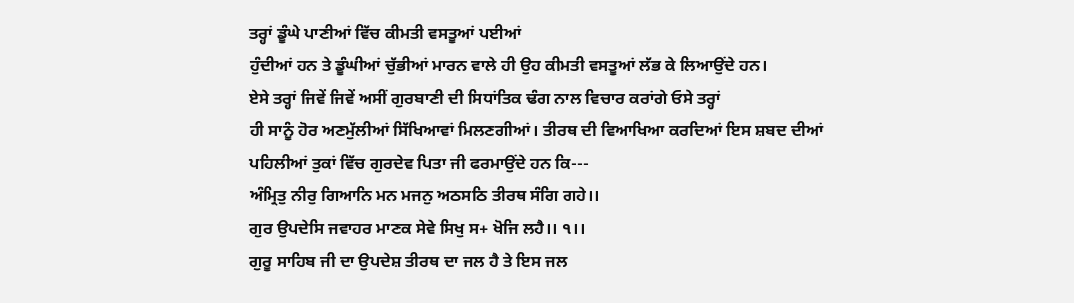ਤਰ੍ਹਾਂ ਡੂੰਘੇ ਪਾਣੀਆਂ ਵਿੱਚ ਕੀਮਤੀ ਵਸਤੂਆਂ ਪਈਆਂ
ਹੁੰਦੀਆਂ ਹਨ ਤੇ ਡੂੰਘੀਆਂ ਚੁੱਭੀਆਂ ਮਾਰਨ ਵਾਲੇ ਹੀ ਉਹ ਕੀਮਤੀ ਵਸਤੂਆਂ ਲੱਭ ਕੇ ਲਿਆਉਂਦੇ ਹਨ।
ਏਸੇ ਤਰ੍ਹਾਂ ਜਿਵੇਂ ਜਿਵੇਂ ਅਸੀਂ ਗੁਰਬਾਣੀ ਦੀ ਸਿਧਾਂਤਿਕ ਢੰਗ ਨਾਲ ਵਿਚਾਰ ਕਰਾਂਗੇ ਓਸੇ ਤਰ੍ਹਾਂ
ਹੀ ਸਾਨੂੰ ਹੋਰ ਅਣਮੁੱਲੀਆਂ ਸਿੱਖਿਆਵਾਂ ਮਿਲਣਗੀਆਂ। ਤੀਰਥ ਦੀ ਵਿਆਖਿਆ ਕਰਦਿਆਂ ਇਸ ਸ਼ਬਦ ਦੀਆਂ
ਪਹਿਲੀਆਂ ਤੁਕਾਂ ਵਿੱਚ ਗੁਰਦੇਵ ਪਿਤਾ ਜੀ ਫਰਮਾਉਂਦੇ ਹਨ ਕਿ---
ਅੰਮ੍ਰਿਤੁ ਨੀਰੁ ਗਿਆਨਿ ਮਨ ਮਜਨੁ ਅਠਸਠਿ ਤੀਰਥ ਸੰਗਿ ਗਹੇ।।
ਗੁਰ ਉਪਦੇਸਿ ਜਵਾਹਰ ਮਾਣਕ ਸੇਵੇ ਸਿਖੁ ਸ+ ਖੋਜਿ ਲਹੈ।। ੧।।
ਗੁਰੂ ਸਾਹਿਬ ਜੀ ਦਾ ਉਪਦੇਸ਼ ਤੀਰਥ ਦਾ ਜਲ ਹੈ ਤੇ ਇਸ ਜਲ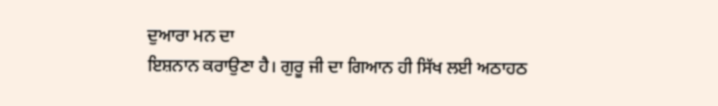ਦੁਆਰਾ ਮਨ ਦਾ
ਇਸ਼ਨਾਨ ਕਰਾਉਣਾ ਹੈ। ਗੁਰੂ ਜੀ ਦਾ ਗਿਆਨ ਹੀ ਸਿੱਖ ਲਈ ਅਠਾਹਠ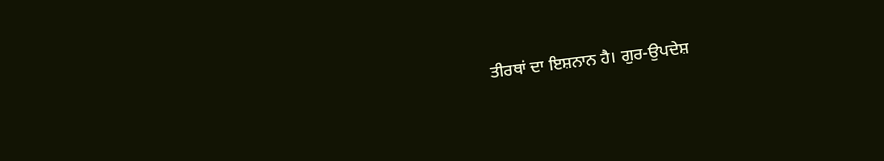ਤੀਰਥਾਂ ਦਾ ਇਸ਼ਨਾਨ ਹੈ। ਗੁਰ-ਉਪਦੇਸ਼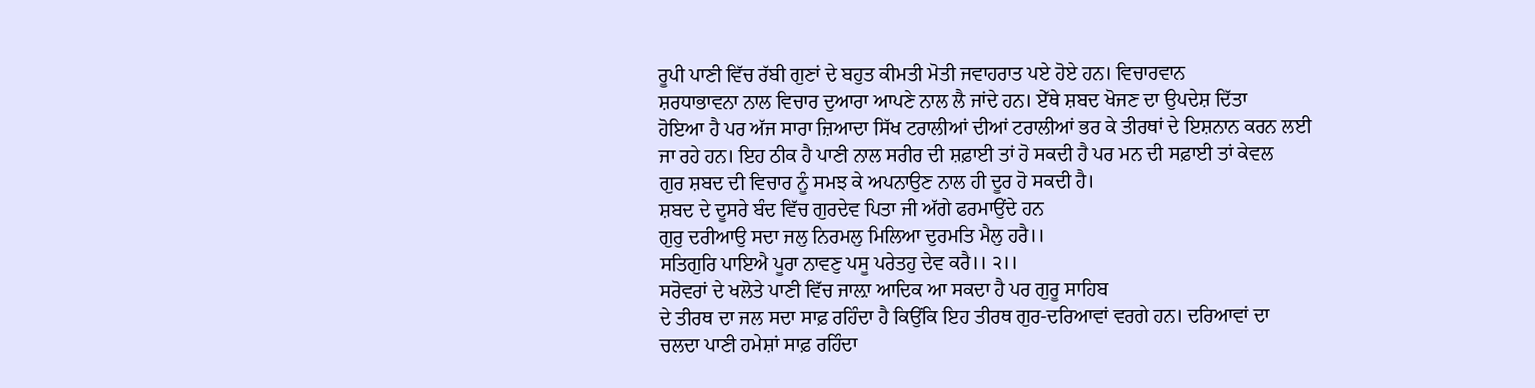ਰੂਪੀ ਪਾਣੀ ਵਿੱਚ ਰੱਬੀ ਗੁਣਾਂ ਦੇ ਬਹੁਤ ਕੀਮਤੀ ਮੋਤੀ ਜਵਾਹਰਾਤ ਪਏ ਹੋਏ ਹਨ। ਵਿਚਾਰਵਾਨ
ਸ਼ਰਧਾਭਾਵਨਾ ਨਾਲ ਵਿਚਾਰ ਦੁਆਰਾ ਆਪਣੇ ਨਾਲ ਲੈ ਜਾਂਦੇ ਹਨ। ਏੱਥੇ ਸ਼ਬਦ ਖੋਜਣ ਦਾ ਉਪਦੇਸ਼ ਦਿੱਤਾ
ਹੋਇਆ ਹੈ ਪਰ ਅੱਜ ਸਾਰਾ ਜ਼ਿਆਦਾ ਸਿੱਖ ਟਰਾਲੀਆਂ ਦੀਆਂ ਟਰਾਲੀਆਂ ਭਰ ਕੇ ਤੀਰਥਾਂ ਦੇ ਇਸ਼ਨਾਨ ਕਰਨ ਲਈ
ਜਾ ਰਹੇ ਹਨ। ਇਹ ਠੀਕ ਹੈ ਪਾਣੀ ਨਾਲ ਸਰੀਰ ਦੀ ਸ਼ਫ਼ਾਈ ਤਾਂ ਹੋ ਸਕਦੀ ਹੈ ਪਰ ਮਨ ਦੀ ਸਫ਼ਾਈ ਤਾਂ ਕੇਵਲ
ਗੁਰ ਸ਼ਬਦ ਦੀ ਵਿਚਾਰ ਨੂੰ ਸਮਝ ਕੇ ਅਪਨਾਉਣ ਨਾਲ ਹੀ ਦੂਰ ਹੋ ਸਕਦੀ ਹੈ।
ਸ਼ਬਦ ਦੇ ਦੂਸਰੇ ਬੰਦ ਵਿੱਚ ਗੁਰਦੇਵ ਪਿਤਾ ਜੀ ਅੱਗੇ ਫਰਮਾਉਂਦੇ ਹਨ
ਗੁਰੁ ਦਰੀਆਉ ਸਦਾ ਜਲੁ ਨਿਰਮਲੁ ਮਿਲਿਆ ਦੁਰਮਤਿ ਮੈਲੁ ਹਰੈ।।
ਸਤਿਗੁਰਿ ਪਾਇਐ ਪੂਰਾ ਨਾਵਣੁ ਪਸੂ ਪਰੇਤਹੁ ਦੇਵ ਕਰੈ।। ੨।।
ਸਰੋਵਰਾਂ ਦੇ ਖਲੋਤੇ ਪਾਣੀ ਵਿੱਚ ਜਾਲ਼ਾ ਆਦਿਕ ਆ ਸਕਦਾ ਹੈ ਪਰ ਗੁਰੂ ਸਾਹਿਬ
ਦੇ ਤੀਰਥ ਦਾ ਜਲ ਸਦਾ ਸਾਫ਼ ਰਹਿੰਦਾ ਹੈ ਕਿਉਂਕਿ ਇਹ ਤੀਰਥ ਗੁਰ-ਦਰਿਆਵਾਂ ਵਰਗੇ ਹਨ। ਦਰਿਆਵਾਂ ਦਾ
ਚਲਦਾ ਪਾਣੀ ਹਮੇਸ਼ਾਂ ਸਾਫ਼ ਰਹਿੰਦਾ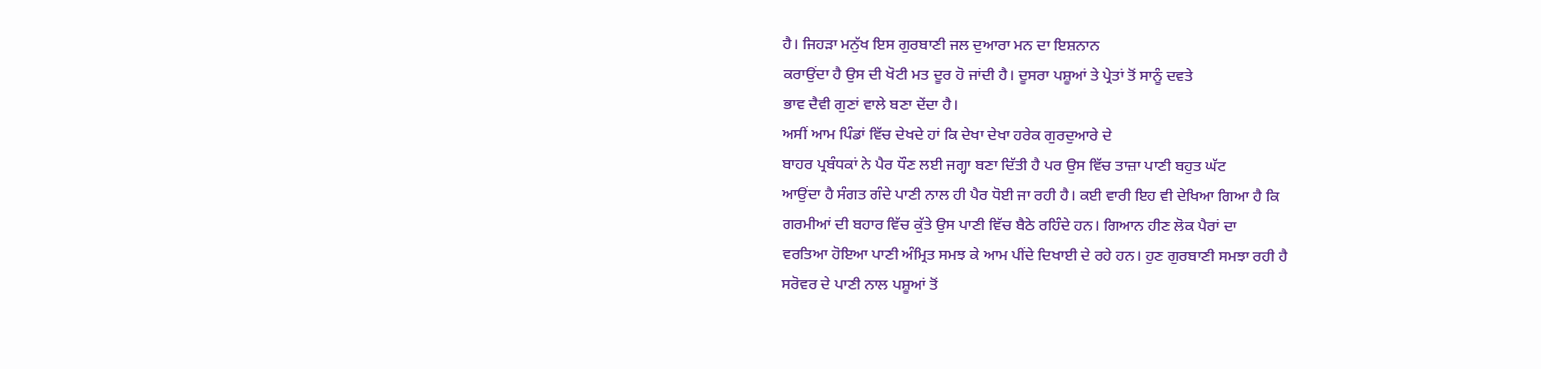ਹੈ। ਜਿਹੜਾ ਮਨੁੱਖ ਇਸ ਗੁਰਬਾਣੀ ਜਲ ਦੁਆਰਾ ਮਨ ਦਾ ਇਸ਼ਨਾਨ
ਕਰਾਉਂਦਾ ਹੈ ਉਸ ਦੀ ਖੋਟੀ ਮਤ ਦੂਰ ਹੋ ਜਾਂਦੀ ਹੈ। ਦੂਸਰਾ ਪਸ਼ੂਆਂ ਤੇ ਪ੍ਰੇਤਾਂ ਤੋਂ ਸਾਨੂੰ ਦਵਤੇ
ਭਾਵ ਦੈਵੀ ਗੁਣਾਂ ਵਾਲੇ ਬਣਾ ਦੇਂਦਾ ਹੈ।
ਅਸੀਂ ਆਮ ਪਿੰਡਾਂ ਵਿੱਚ ਦੇਖਦੇ ਹਾਂ ਕਿ ਦੇਖਾ ਦੇਖਾ ਹਰੇਕ ਗੁਰਦੁਆਰੇ ਦੇ
ਬਾਹਰ ਪ੍ਰਬੰਧਕਾਂ ਨੇ ਪੈਰ ਧੌਣ ਲਈ ਜਗ੍ਹਾ ਬਣਾ ਦਿੱਤੀ ਹੈ ਪਰ ਉਸ ਵਿੱਚ ਤਾਜ਼ਾ ਪਾਣੀ ਬਹੁਤ ਘੱਟ
ਆਉਂਦਾ ਹੈ ਸੰਗਤ ਗੰਦੇ ਪਾਣੀ ਨਾਲ ਹੀ ਪੈਰ ਧੋਈ ਜਾ ਰਹੀ ਹੈ। ਕਈ ਵਾਰੀ ਇਹ ਵੀ ਦੇਖਿਆ ਗਿਆ ਹੈ ਕਿ
ਗਰਮੀਆਂ ਦੀ ਬਹਾਰ ਵਿੱਚ ਕੁੱਤੇ ਉਸ ਪਾਣੀ ਵਿੱਚ ਬੈਠੇ ਰਹਿੰਦੇ ਹਨ। ਗਿਆਨ ਹੀਣ ਲੋਕ ਪੈਰਾਂ ਦਾ
ਵਰਤਿਆ ਹੋਇਆ ਪਾਣੀ ਅੰਮ੍ਰਿਤ ਸਮਝ ਕੇ ਆਮ ਪੀਂਦੇ ਦਿਖਾਈ ਦੇ ਰਹੇ ਹਨ। ਹੁਣ ਗੁਰਬਾਣੀ ਸਮਝਾ ਰਹੀ ਹੈ
ਸਰੋਵਰ ਦੇ ਪਾਣੀ ਨਾਲ ਪਸ਼ੂਆਂ ਤੋਂ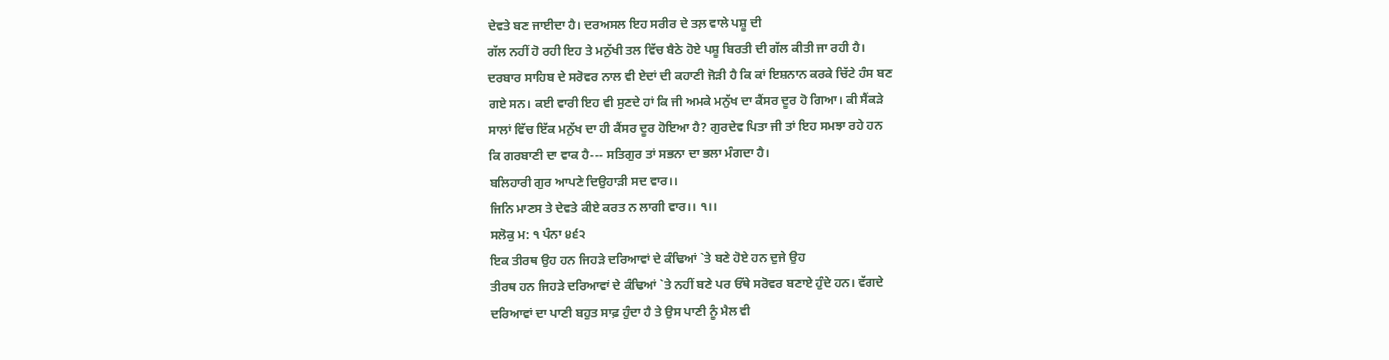ਦੇਵਤੇ ਬਣ ਜਾਈਦਾ ਹੈ। ਦਰਅਸਲ ਇਹ ਸਰੀਰ ਦੇ ਤਲ਼ ਵਾਲੇ ਪਸ਼ੂ ਦੀ
ਗੱਲ ਨਹੀਂ ਹੋ ਰਹੀ ਇਹ ਤੇ ਮਨੁੱਖੀ ਤਲ ਵਿੱਚ ਬੈਠੇ ਹੋਏ ਪਸ਼ੂ ਬਿਰਤੀ ਦੀ ਗੱਲ ਕੀਤੀ ਜਾ ਰਹੀ ਹੈ।
ਦਰਬਾਰ ਸਾਹਿਬ ਦੇ ਸਰੋਵਰ ਨਾਲ ਵੀ ਏਦਾਂ ਦੀ ਕਹਾਣੀ ਜੋੜੀ ਹੈ ਕਿ ਕਾਂ ਇਸ਼ਨਾਨ ਕਰਕੇ ਚਿੱਟੇ ਹੰਸ ਬਣ
ਗਏ ਸਨ। ਕਈ ਵਾਰੀ ਇਹ ਵੀ ਸੁਣਦੇ ਹਾਂ ਕਿ ਜੀ ਅਮਕੇ ਮਨੁੱਖ ਦਾ ਕੈਂਸਰ ਦੂਰ ਹੋ ਗਿਆ। ਕੀ ਸੈਂਕੜੇ
ਸਾਲਾਂ ਵਿੱਚ ਇੱਕ ਮਨੁੱਖ ਦਾ ਹੀ ਕੈਂਸਰ ਦੂਰ ਹੋਇਆ ਹੈ? ਗੁਰਦੇਵ ਪਿਤਾ ਜੀ ਤਾਂ ਇਹ ਸਮਝਾ ਰਹੇ ਹਨ
ਕਿ ਗਰਬਾਣੀ ਦਾ ਵਾਕ ਹੈ--- ਸਤਿਗੁਰ ਤਾਂ ਸਭਨਾ ਦਾ ਭਲਾ ਮੰਗਦਾ ਹੈ।
ਬਲਿਹਾਰੀ ਗੁਰ ਆਪਣੇ ਦਿਉਹਾੜੀ ਸਦ ਵਾਰ।।
ਜਿਨਿ ਮਾਣਸ ਤੇ ਦੇਵਤੇ ਕੀਏ ਕਰਤ ਨ ਲਾਗੀ ਵਾਰ।। ੧।।
ਸਲੋਕੁ ਮ: ੧ ਪੰਨਾ ੪੬੨
ਇਕ ਤੀਰਥ ਉਹ ਹਨ ਜਿਹੜੇ ਦਰਿਆਵਾਂ ਦੇ ਕੰਢਿਆਂ `ਤੇ ਬਣੇ ਹੋਏ ਹਨ ਦੁਜੇ ਉਹ
ਤੀਰਥ ਹਨ ਜਿਹੜੇ ਦਰਿਆਵਾਂ ਦੇ ਕੰਢਿਆਂ `ਤੇ ਨਹੀਂ ਬਣੇ ਪਰ ਓੱਥੇ ਸਰੋਵਰ ਬਣਾਏ ਹੁੰਦੇ ਹਨ। ਵੱਗਦੇ
ਦਰਿਆਵਾਂ ਦਾ ਪਾਣੀ ਬਹੁਤ ਸਾਫ਼ ਹੁੰਦਾ ਹੈ ਤੇ ਉਸ ਪਾਣੀ ਨੂੰ ਮੈਲ ਵੀ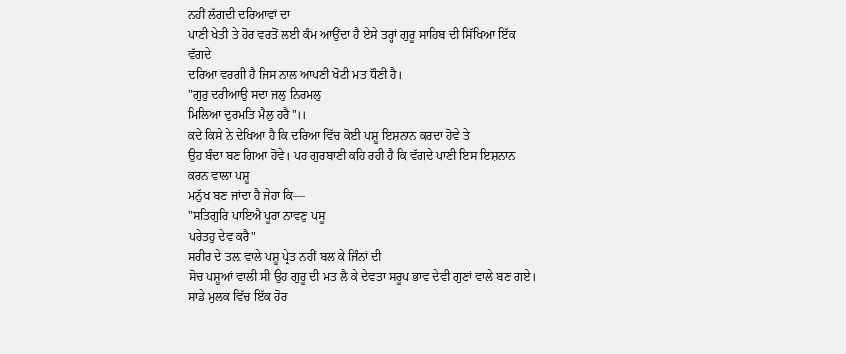ਨਹੀਂ ਲੱਗਦੀ ਦਰਿਆਵਾਂ ਦਾ
ਪਾਣੀ ਖੇਤੀ ਤੇ ਹੋਰ ਵਰਤੋਂ ਲਈ ਕੰਮ ਆਉਂਦਾ ਹੈ ਏਸੇ ਤਰ੍ਹਾਂ ਗੁਰੂ ਸਾਹਿਬ ਦੀ ਸਿੱਖਿਆ ਇੱਕ ਵੱਗਦੇ
ਦਰਿਆ ਵਰਗੀ ਹੈ ਜਿਸ ਨਾਲ ਆਪਣੀ ਖੋਟੀ ਮਤ ਧੌਣੀ ਹੈ।
"ਗੁਰੁ ਦਰੀਆਉ ਸਦਾ ਜਲੁ ਨਿਰਮਲੁ
ਮਿਲਿਆ ਦੁਰਮਤਿ ਮੈਲੁ ਹਰੈ"।।
ਕਦੇ ਕਿਸੇ ਨੇ ਦੇਖਿਆ ਹੈ ਕਿ ਦਰਿਆ ਵਿੱਚ ਕੋਈ ਪਸ਼ੂ ਇਸ਼ਨਾਨ ਕਰਦਾ ਹੋਵੇ ਤੇ
ਉਹ ਬੰਦਾ ਬਣ ਗਿਆ ਹੋਵੇ। ਪਰ ਗੁਰਬਾਣੀ ਕਹਿ ਰਹੀ ਹੈ ਕਿ ਵੱਗਦੇ ਪਾਣੀ ਇਸ ਇਸ਼ਨਾਨ ਕਰਨ ਵਾਲਾ ਪਸ਼ੂ
ਮਨੁੱਖ ਬਣ ਜਾਂਦਾ ਹੈ ਜੇਹਾ ਕਿ—
"ਸਤਿਗੁਰਿ ਪਾਇਐ ਪੂਰਾ ਨਾਵਣੁ ਪਸੂ
ਪਰੇਤਹੁ ਦੇਵ ਕਰੈ"
ਸਰੀਰ ਦੇ ਤਲ਼ ਵਾਲੇ ਪਸ਼ੂ ਪ੍ਰੇਤ ਨਹੀਂ ਬਲ ਕੇ ਜਿੰਨਾਂ ਦੀ
ਸੋਚ ਪਸ਼ੂਆਂ ਵਾਲੀ ਸੀ ਉਹ ਗੁਰੂ ਦੀ ਮਤ ਲੈ ਕੇ ਦੇਵਤਾ ਸਰੂਪ ਭਾਵ ਦੇਵੀ ਗੁਣਾਂ ਵਾਲੇ ਬਣ ਗਏ।
ਸਾਡੇ ਮੁਲਕ ਵਿੱਚ ਇੱਕ ਹੋਰ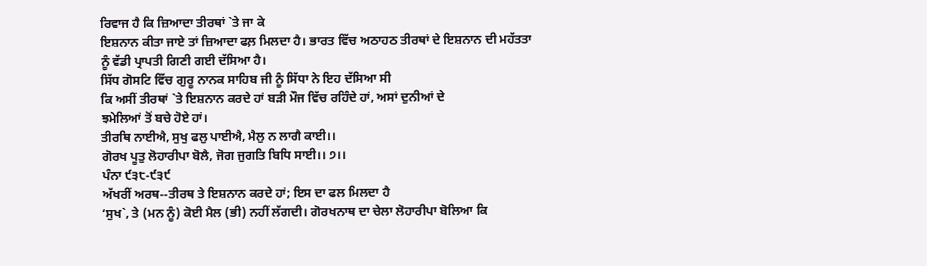ਰਿਵਾਜ ਹੈ ਕਿ ਜ਼ਿਆਦਾ ਤੀਰਥਾਂ `ਤੇ ਜਾ ਕੇ
ਇਸ਼ਨਾਨ ਕੀਤਾ ਜਾਏ ਤਾਂ ਜ਼ਿਆਦਾ ਫਲ਼ ਮਿਲਦਾ ਹੈ। ਭਾਰਤ ਵਿੱਚ ਅਠਾਹਠ ਤੀਰਥਾਂ ਦੇ ਇਸ਼ਨਾਨ ਦੀ ਮਹੱਤਤਾ
ਨੂੰ ਵੱਡੀ ਪ੍ਰਾਪਤੀ ਗਿਣੀ ਗਈ ਦੱਸਿਆ ਹੈ।
ਸਿੱਧ ਗੋਸਟਿ ਵਿੱਚ ਗੁਰੂ ਨਾਨਕ ਸਾਹਿਬ ਜੀ ਨੂੰ ਸਿੱਧਾ ਨੇ ਇਹ ਦੱਸਿਆ ਸੀ
ਕਿ ਅਸੀਂ ਤੀਰਥਾਂ `ਤੇ ਇਸ਼ਨਾਨ ਕਰਦੇ ਹਾਂ ਬੜੀ ਮੌਜ ਵਿੱਚ ਰਹਿੰਦੇ ਹਾਂ, ਅਸਾਂ ਦੁਨੀਆਂ ਦੇ
ਝਮੇਲਿਆਂ ਤੋਂ ਬਚੇ ਹੋਏ ਹਾਂ।
ਤੀਰਥਿ ਨਾਈਐ, ਸੁਖੁ ਫਲੁ ਪਾਈਐ, ਮੈਲੁ ਨ ਲਾਗੈ ਕਾਈ।।
ਗੋਰਖ ਪੂਤੁ ਲੋਹਾਰੀਪਾ ਬੋਲੈ, ਜੋਗ ਜੁਗਤਿ ਬਿਧਿ ਸਾਈ।। ੭।।
ਪੰਨਾ ੯੩੮-੯੩੯
ਅੱਖਰੀਂ ਅਰਥ--ਤੀਰਥ ਤੇ ਇਸ਼ਨਾਨ ਕਰਦੇ ਹਾਂ; ਇਸ ਦਾ ਫਲ ਮਿਲਦਾ ਹੈ
‘ਸੁਖ`, ਤੇ (ਮਨ ਨੂੰ) ਕੋਈ ਮੈਲ (ਭੀ) ਨਹੀਂ ਲੱਗਦੀ। ਗੋਰਖਨਾਥ ਦਾ ਚੇਲਾ ਲੋਹਾਰੀਪਾ ਬੋਲਿਆ ਕਿ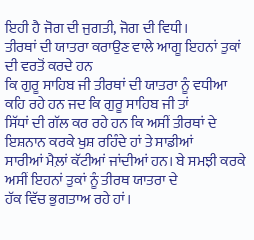ਇਹੀ ਹੈ ਜੋਗ ਦੀ ਜੁਗਤੀ, ਜੋਗ ਦੀ ਵਿਧੀ।
ਤੀਰਥਾਂ ਦੀ ਯਾਤਰਾ ਕਰਾਉਣ ਵਾਲੇ ਆਗੂ ਇਹਨਾਂ ਤੁਕਾਂ ਦੀ ਵਰਤੋਂ ਕਰਦੇ ਹਨ
ਕਿ ਗੁਰੂ ਸਾਹਿਬ ਜੀ ਤੀਰਥਾਂ ਦੀ ਯਾਤਰਾ ਨੂੰ ਵਧੀਆ ਕਹਿ ਰਹੇ ਹਨ ਜਦ ਕਿ ਗੁਰੂ ਸਾਹਿਬ ਜੀ ਤਾਂ
ਸਿੱਧਾਂ ਦੀ ਗੱਲ ਕਰ ਰਹੇ ਹਨ ਕਿ ਅਸੀਂ ਤੀਰਥਾਂ ਦੇ ਇਸ਼ਨਾਨ ਕਰਕੇ ਖੁਸ਼ ਰਹਿੰਦੇ ਹਾਂ ਤੇ ਸਾਡੀਆਂ
ਸਾਰੀਆਂ ਮੈਲ਼ਾਂ ਕੱਟੀਆਂ ਜਾਂਦੀਆਂ ਹਨ। ਬੇ ਸਮਝੀ ਕਰਕੇ ਅਸੀਂ ਇਹਨਾਂ ਤੁਕਾਂ ਨੂੰ ਤੀਰਥ ਯਾਤਰਾ ਦੇ
ਹੱਕ ਵਿੱਚ ਭੁਗਤਾਅ ਰਹੇ ਹਾਂ।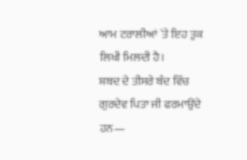ਆਮ ਟਰਾਲੀਆਂ `ਤੇ ਇਹ ਤੁਕ ਲਿਖੀ ਮਿਲਦੀ ਹੈ।
ਸ਼ਬਦ ਦੇ ਤੀਸਰੇ ਬੰਦ ਵਿੱਚ ਗੁਰਦੇਵ ਪਿਤਾ ਜੀ ਫਰਮਾਉਂਦੇ ਹਨ—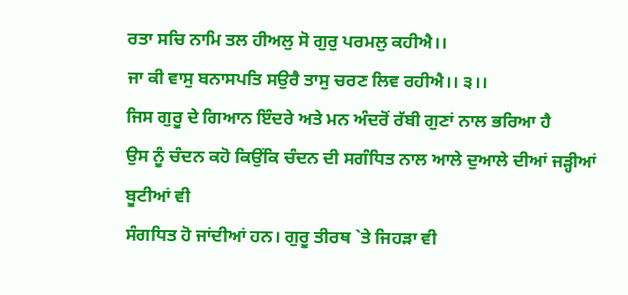ਰਤਾ ਸਚਿ ਨਾਮਿ ਤਲ ਹੀਅਲੁ ਸੋ ਗੁਰੁ ਪਰਮਲੁ ਕਹੀਐ।।
ਜਾ ਕੀ ਵਾਸੁ ਬਨਾਸਪਤਿ ਸਉਰੈ ਤਾਸੁ ਚਰਣ ਲਿਵ ਰਹੀਐ।। ੩।।
ਜਿਸ ਗੁਰੂ ਦੇ ਗਿਆਨ ਇੰਦਰੇ ਅਤੇ ਮਨ ਅੰਦਰੋਂ ਰੱਬੀ ਗੁਣਾਂ ਨਾਲ ਭਰਿਆ ਹੈ
ਉਸ ਨੂੰ ਚੰਦਨ ਕਹੋ ਕਿਉਂਕਿ ਚੰਦਨ ਦੀ ਸਗੰਧਿਤ ਨਾਲ ਆਲੇ ਦੁਆਲੇ ਦੀਆਂ ਜੜ੍ਹੀਆਂ ਬੂਟੀਆਂ ਵੀ
ਸੰਗਧਿਤ ਹੋ ਜਾਂਦੀਆਂ ਹਨ। ਗੁਰੂ ਤੀਰਥ `ਤੇ ਜਿਹੜਾ ਵੀ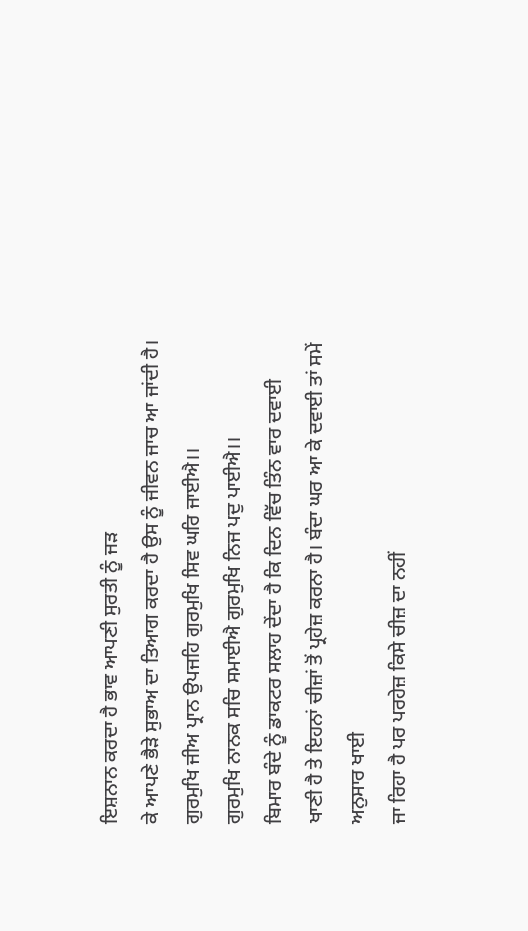ਇਸ਼ਨਾਨ ਕਰਦਾ ਹੈ ਭਾਵ ਆਪਣੀ ਸੁਰਤੀ ਨੂੰ ਜੜ
ਕੇ ਆਪਣੇ ਭੈੜੇ ਸੁਭਾਅ ਦਾ ਤਿਆਗ ਕਰਦਾ ਹੈ ਉਸ ਨੂੰ ਜੀਵਨ ਜਾਚ ਆ ਜਾਂਦੀ ਹੈ।
ਗੁਰਮੁਖਿ ਜੀਅ ਪ੍ਰਾਨ ਉਪਜਹਿ ਗੁਰਮੁਖਿ ਸਿਵ ਘਰਿ ਜਾਈਐ।।
ਗੁਰਮੁਖਿ ਨਾਨਕ ਸਚਿ ਸਮਾਈਐ ਗੁਰਮੁਖਿ ਨਿਜ ਪਦੁ ਪਾਈਐ।।
ਬਿਮਾਰ ਬੰਦੇ ਨੂੰ ਡਾਕਟਰ ਸਲਾਹ ਦੇਂਦਾ ਹੈ ਕਿ ਦਿਨ ਵਿੱਚ ਤਿੰਨ ਵਾਰ ਦਵਾਈ
ਖਾਣੀ ਹੈ ਤੇ ਇਹਨਾਂ ਚੀਜ਼ਾਂ ਤੋਂ ਪ੍ਰਹੇਜ਼ ਕਰਨਾ ਹੈ। ਬੰਦਾ ਘਰ ਆ ਕੇ ਦਵਾਈ ਤਾਂ ਸਮੇਂ ਅਨੁਸਾਰ ਖਾਈ
ਜਾ ਰਿਹਾ ਹੈ ਪਰ ਪਰਹੇਜ਼ ਕਿਸੇ ਚੀਜ਼ ਦਾ ਨਹੀਂ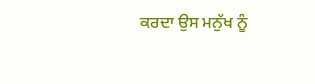ਕਰਦਾ ਉਸ ਮਨੁੱਖ ਨੂੰ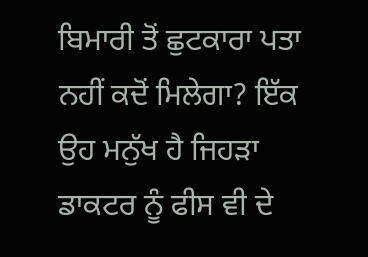ਬਿਮਾਰੀ ਤੋਂ ਛੁਟਕਾਰਾ ਪਤਾ
ਨਹੀਂ ਕਦੋਂ ਮਿਲੇਗਾ? ਇੱਕ ਉਹ ਮਨੁੱਖ ਹੈ ਜਿਹੜਾ ਡਾਕਟਰ ਨੂੰ ਫੀਸ ਵੀ ਦੇ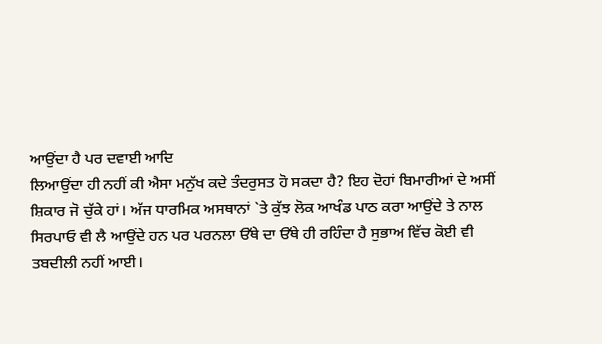ਆਉਂਦਾ ਹੈ ਪਰ ਦਵਾਈ ਆਦਿ
ਲਿਆਉਂਦਾ ਹੀ ਨਹੀਂ ਕੀ ਐਸਾ ਮਨੁੱਖ ਕਦੇ ਤੰਦਰੁਸਤ ਹੋ ਸਕਦਾ ਹੈ? ਇਹ ਦੋਹਾਂ ਬਿਮਾਰੀਆਂ ਦੇ ਅਸੀਂ
ਸ਼ਿਕਾਰ ਜੋ ਚੁੱਕੇ ਹਾਂ। ਅੱਜ ਧਾਰਮਿਕ ਅਸਥਾਨਾਂ `ਤੇ ਕੁੱਝ ਲੋਕ ਆਖੰਡ ਪਾਠ ਕਰਾ ਆਉਂਦੇ ਤੇ ਨਾਲ
ਸਿਰਪਾਓ ਵੀ ਲੈ ਆਉਂਦੇ ਹਨ ਪਰ ਪਰਨਲਾ ਓੱਥੇ ਦਾ ਓੱਥੇ ਹੀ ਰਹਿੰਦਾ ਹੈ ਸੁਭਾਅ ਵਿੱਚ ਕੋਈ ਵੀ
ਤਬਦੀਲੀ ਨਹੀਂ ਆਈ।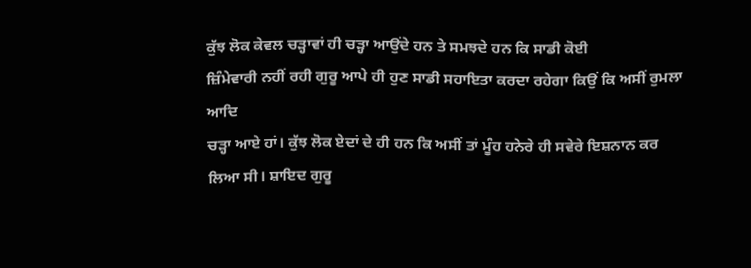ਕੁੱਝ ਲੋਕ ਕੇਵਲ ਚੜ੍ਹਾਵਾਂ ਹੀ ਚੜ੍ਹਾ ਆਉਂਦੇ ਹਨ ਤੇ ਸਮਝਦੇ ਹਨ ਕਿ ਸਾਡੀ ਕੋਈ
ਜ਼ਿੰਮੇਵਾਰੀ ਨਹੀਂ ਰਹੀ ਗੁਰੂ ਆਪੇ ਹੀ ਹੁਣ ਸਾਡੀ ਸਹਾਇਤਾ ਕਰਦਾ ਰਹੇਗਾ ਕਿਉਂ ਕਿ ਅਸੀਂ ਰੁਮਲਾ ਆਦਿ
ਚੜ੍ਹਾ ਆਏ ਹਾਂ। ਕੁੱਝ ਲੋਕ ਏਦਾਂ ਦੇ ਹੀ ਹਨ ਕਿ ਅਸੀਂ ਤਾਂ ਮੂੰਹ ਹਨੇਰੇ ਹੀ ਸਵੇਰੇ ਇਸ਼ਨਾਨ ਕਰ
ਲਿਆ ਸੀ। ਸ਼ਾਇਦ ਗੁਰੂ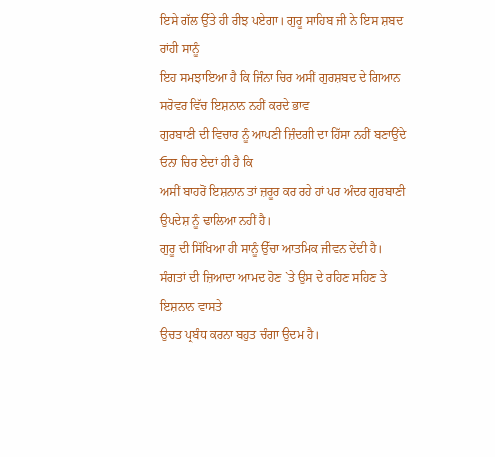ਇਸੇ ਗੱਲ ਉੱਤੇ ਹੀ ਰੀਝ ਪਏਗਾ। ਗੁਰੂ ਸਾਹਿਬ ਜੀ ਨੇ ਇਸ ਸ਼ਬਦ ਰਾਂਹੀ ਸਾਨੂੰ
ਇਹ ਸਮਝਾਇਆ ਹੈ ਕਿ ਜਿੰਨਾ ਚਿਰ ਅਸੀਂ ਗੁਰਸ਼ਬਦ ਦੇ ਗਿਆਨ ਸਰੋਵਰ ਵਿੱਚ ਇਸ਼ਨਾਨ ਨਹੀਂ ਕਰਦੇ ਭਾਵ
ਗੁਰਬਾਣੀ ਦੀ ਵਿਚਾਰ ਨੂੰ ਆਪਣੀ ਜ਼ਿੰਦਗੀ ਦਾ ਹਿੱਸਾ ਨਹੀਂ ਬਣਾਉਂਦੇ ਓਨਾ ਚਿਰ ਏਦਾਂ ਹੀ ਹੈ ਕਿ
ਅਸੀਂ ਬਾਹਰੋਂ ਇਸ਼ਨਾਨ ਤਾਂ ਜ਼ਰੂਰ ਕਰ ਰਹੇ ਹਾਂ ਪਰ ਅੰਦਰ ਗੁਰਬਾਣੀ ਉਪਦੇਸ਼ ਨੂੰ ਢਾਲਿਆ ਨਹੀਂ ਹੈ।
ਗੁਰੂ ਦੀ ਸਿੱਖਿਆ ਹੀ ਸਾਨੂੰ ਉੱਚਾ ਆਤਮਿਕ ਜੀਵਨ ਦੇਂਦੀ ਹੈ।
ਸੰਗਤਾਂ ਦੀ ਜ਼ਿਆਦਾ ਆਮਦ ਹੋਣ `ਤੇ ਉਸ ਦੇ ਰਹਿਣ ਸਹਿਣ ਤੇ ਇਸ਼ਨਾਨ ਵਾਸਤੇ
ਉਚਤ ਪ੍ਰਬੰਧ ਕਰਨਾ ਬਹੁਤ ਚੰਗਾ ਉਦਮ ਹੈ।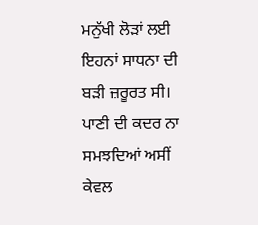ਮਨੁੱਖੀ ਲੋੜਾਂ ਲਈ ਇਹਨਾਂ ਸਾਧਨਾ ਦੀ ਬੜੀ ਜ਼ਰੂਰਤ ਸੀ। ਪਾਣੀ ਦੀ ਕਦਰ ਨਾ
ਸਮਝਦਿਆਂ ਅਸੀਂ ਕੇਵਲ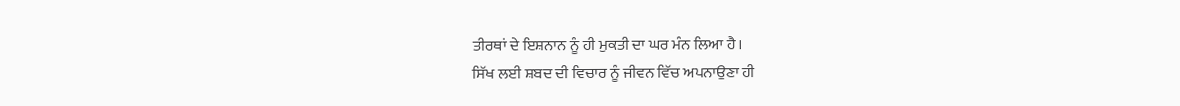ਤੀਰਥਾਂ ਦੇ ਇਸ਼ਨਾਨ ਨੂੰ ਹੀ ਮੁਕਤੀ ਦਾ ਘਰ ਮੰਨ ਲਿਆ ਹੈ।
ਸਿੱਖ ਲਈ ਸ਼ਬਦ ਦੀ ਵਿਚਾਰ ਨੂੰ ਜੀਵਨ ਵਿੱਚ ਅਪਨਾਉਣਾ ਹੀ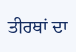ਤੀਰਥਾਂ ਦਾ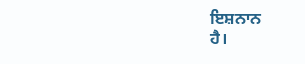ਇਸ਼ਨਾਨ
ਹੈ।